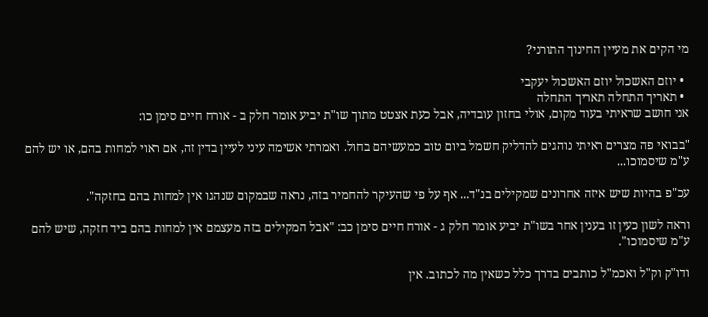מי הקים את מעיין החינוך התורני?

  • יוזם האשכול יוזם האשכול יעקבי
  • תאריך התחלה תאריך התחלה
אני חושב שראיתי בעוד מקום, אולי בחזון עובדיה, אבל כעת אצטט מתוך שו"ת יביע אומר חלק ב - אורח חיים סימן כו:

"בבואי פה מצרים ראיתי נוהגים להדליק חשמל ביום טוב כמעשיהם בחול. ואמרתי אשימה עיני לעיין בדין זה, אם ראוי למחות בהם, או יש להם ע"מ שיסמוכו...

עכ"פ בהיות שיש איזה אחרונים שמקילים בנ"ד... אף על פי שהעיקר להחמיר בזה, נראה שבמקום שנהגו אין למחות בהם בחזקה".

וראה לשון כעין זו בענין אחר בשו"ת יביע אומר חלק ג - אורח חיים סימן כב: "אבל המקילים בזה מעצמם אין למחות בהם ביד חזקה, שיש להם ע"מ שיסמוכו".

ודו"ק וק"ל ואכמ"ל כותבים בדרך כלל כשאין מה לכתוב. אין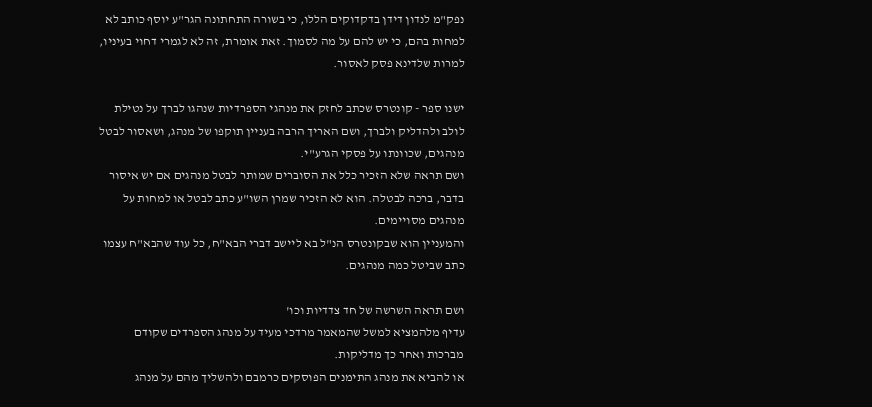נפק"מ לנדון דידן בדקדוקים הללו, כי בשורה התחתונה הגר"ע יוסף כותב לא למחות בהם, כי יש להם על מה לסמוך. זאת אומרת, זה לא לגמרי דחוי בעיניו, למרות שלדינא פסק לאסור.

ישנו ספר - קונטרס שכתב לחזק את מנהגי הספרדיות שנהגו לברך על נטילת לולב ולהדליק ולברך, ושם האריך הרבה בעניין תוקפו של מנהג, ושאסור לבטל מנהגים, שכוונתו על פסקי הגרע"י.
ושם תראה שלא הזכיר כלל את הסוברים שמותר לבטל מנהגים אם יש איסור בדבר, ברכה לבטלה. הוא לא הזכיר שמרן השו"ע כתב לבטל או למחות על מנהגים מסויימים.
והמעניין הוא שבקונטרס הנ"ל בא ליישב דברי הבא"ח, כל עוד שהבא"ח עצמו כתב שביטל כמה מנהגים.

ושם תראה השרשה של חד צדדיות וכו'
עדיף מלהמציא למשל שהמאמר מרדכי מעיד על מנהג הספרדים שקודם מברכות ואחר כך מדליקות.
או להביא את מנהג התימנים הפוסקים כרמבם ולהשליך מהם על מנהג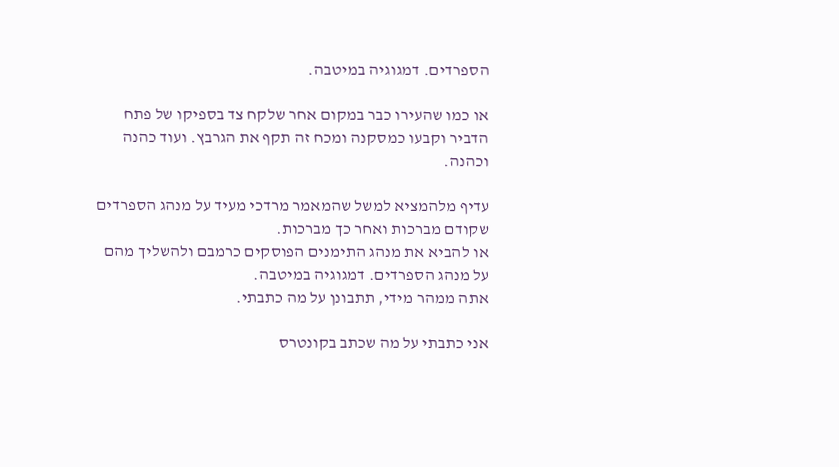הספרדים. דמגוגיה במיטבה.

או כמו שהעירו כבר במקום אחר שלקח צד בספיקו של פתח הדביר וקבעו כמסקנה ומכח זה תקף את הגרבץ. ועוד כהנה וכהנה.

עדיף מלהמציא למשל שהמאמר מרדכי מעיד על מנהג הספרדים שקודם מברכות ואחר כך מברכות.
או להביא את מנהג התימנים הפוסקים כרמבם ולהשליך מהם על מנהג הספרדים. דמגוגיה במיטבה.
אתה ממהר מידי, תתבונן על מה כתבתי.

אני כתבתי על מה שכתב בקונטרס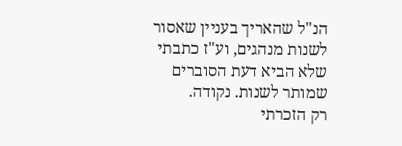הנ"ל שהאריך בעניין שאסור לשנות מנהגים, וע"ז כתבתי שלא הביא דעת הסוברים שמותר לשנות. נקודה.
רק הזכרתי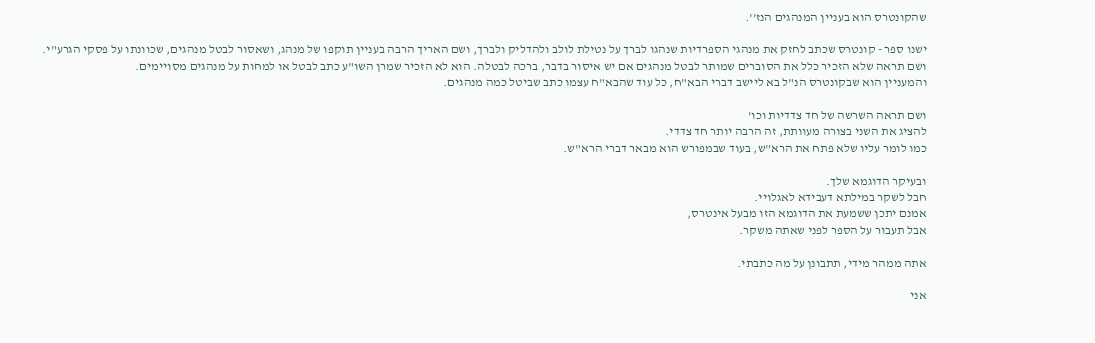שהקונטרס הוא בעניין המנהגים הנז''.

ישנו ספר - קונטרס שכתב לחזק את מנהגי הספרדיות שנהגו לברך על נטילת לולב ולהדליק ולברך, ושם האריך הרבה בעניין תוקפו של מנהג, ושאסור לבטל מנהגים, שכוונתו על פסקי הגרע"י.
ושם תראה שלא הזכיר כלל את הסוברים שמותר לבטל מנהגים אם יש איסור בדבר, ברכה לבטלה. הוא לא הזכיר שמרן השו"ע כתב לבטל או למחות על מנהגים מסויימים.
והמעניין הוא שבקונטרס הנ"ל בא ליישב דברי הבא"ח, כל עוד שהבא"ח עצמו כתב שביטל כמה מנהגים.

ושם תראה השרשה של חד צדדיות וכו'
להציג את השני בצורה מעוותת, זה הרבה יותר חד צדדי.
כמו לומר עליו שלא פתח את הרא"ש, בעוד שבמפורש הוא מבאר דברי הרא"ש.

ובעיקר הדוגמא שלך.
חבל לשקר במילתא דעבידא לאגלויי.
אמנם יתכן ששמעת את הדוגמא הזו מבעל אינטרס,
אבל תעבור על הספר לפני שאתה משקר.

אתה ממהר מידי, תתבונן על מה כתבתי.

אני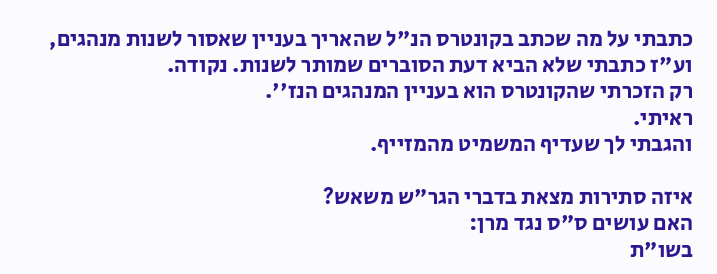כתבתי על מה שכתב בקונטרס הנ"ל שהאריך בעניין שאסור לשנות מנהגים, וע"ז כתבתי שלא הביא דעת הסוברים שמותר לשנות. נקודה.
רק הזכרתי שהקונטרס הוא בעניין המנהגים הנז''.
ראיתי.
והגבתי לך שעדיף המשמיט מהמזייף.

איזה סתירות מצאת בדברי הגר"ש משאש?
האם עושים ס"ס נגד מרן:
בשו"ת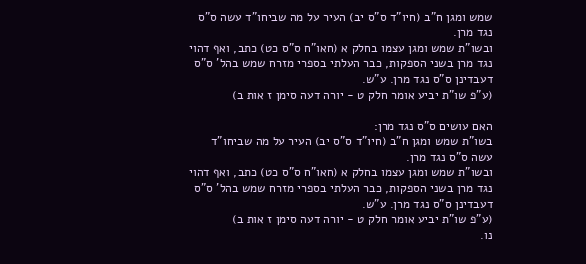שמש ומגן ח"ב (חיו"ד ס"ס יב) העיר על מה שביחו"ד עשה ס"ס נגד מרן.
ובשו"ת שמש ומגן עצמו בחלק א (חאו"ח ס"ס כט) כתב, ואף דהוי נגד מרן בשני הספקות, כבר העלתי בספרי מזרח שמש בהל' ס"ס דעבדינן ס"ס נגד מרן. ע"ש.
(ע"פ שו"ת יביע אומר חלק ט - יורה דעה סימן ז אות ב)

האם עושים ס"ס נגד מרן:
בשו"ת שמש ומגן ח"ב (חיו"ד ס"ס יב) העיר על מה שביחו"ד עשה ס"ס נגד מרן.
ובשו"ת שמש ומגן עצמו בחלק א (חאו"ח ס"ס כט) כתב, ואף דהוי נגד מרן בשני הספקות, כבר העלתי בספרי מזרח שמש בהל' ס"ס דעבדינן ס"ס נגד מרן. ע"ש.
(ע"פ שו"ת יביע אומר חלק ט - יורה דעה סימן ז אות ב)
נו.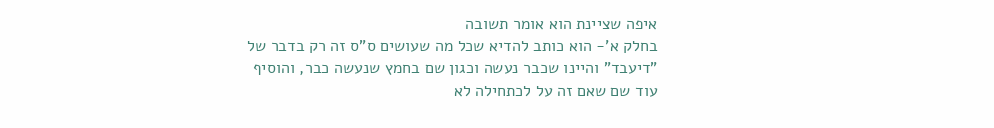איפה שציינת הוא אומר תשובה
בחלק א'- הוא כותב להדיא שכל מה שעושים ס"ס זה רק בדבר של "דיעבד" והיינו שכבר נעשה וכגון שם בחמץ שנעשה כבר, והוסיף עוד שם שאם זה על לכתחילה לא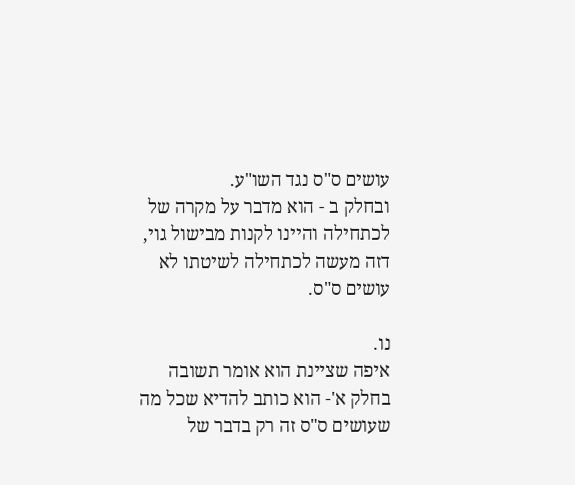עושים ס"ס נגד השו"ע.
ובחלק ב - הוא מדבר על מקרה של לכתחילה והיינו לקנות מבישול גוי, דזה מעשה לכתחילה לשיטתו לא עושים ס"ס.

נו.
איפה שציינת הוא אומר תשובה
בחלק א'- הוא כותב להדיא שכל מה שעושים ס"ס זה רק בדבר של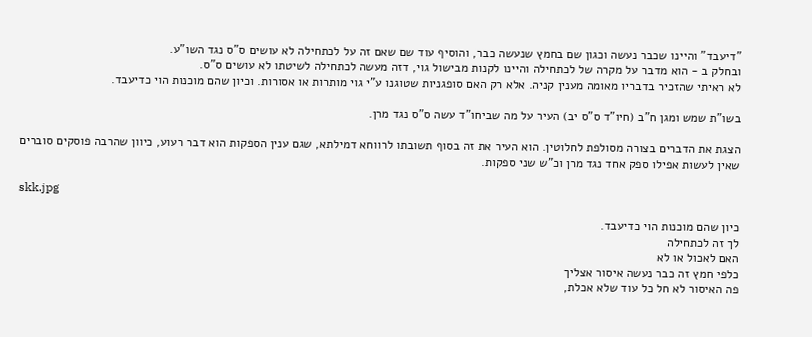"דיעבד" והיינו שכבר נעשה וכגון שם בחמץ שנעשה כבר, והוסיף עוד שם שאם זה על לכתחילה לא עושים ס"ס נגד השו"ע.
ובחלק ב - הוא מדבר על מקרה של לכתחילה והיינו לקנות מבישול גוי, דזה מעשה לכתחילה לשיטתו לא עושים ס"ס.
לא ראיתי שהזכיר בדבריו מאומה מענין קניה. אלא רק האם סופגניות שטוגנו ע"י גוי מותרות או אסורות. וכיון שהם מוכנות הוי כדיעבד.

בשו"ת שמש ומגן ח"ב (חיו"ד ס"ס יב) העיר על מה שביחו"ד עשה ס"ס נגד מרן.

הצגת את הדברים בצורה מסולפת לחלוטין. הוא העיר את זה בסוף תשובתו לרווחא דמילתא, שגם ענין הספקות הוא דבר רעוע, כיוון שהרבה פוסקים סוברים שאין לעשות אפילו ספק אחד נגד מרן וכ"ש שני ספקות.

skk.jpg

כיון שהם מוכנות הוי כדיעבד.
לך זה לכתחילה
האם לאכול או לא
כלפי חמץ זה כבר נעשה איסור אצליך
פה האיסור לא חל כל עוד שלא אכלת,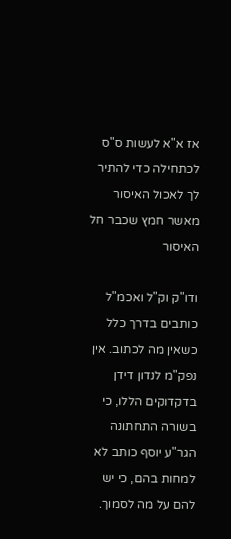אז א"א לעשות ס"ס לכתחילה כדי להתיר לך לאכול האיסור מאשר חמץ שכבר חל האיסור

ודו"ק וק"ל ואכמ"ל כותבים בדרך כלל כשאין מה לכתוב. אין נפק"מ לנדון דידן בדקדוקים הללו, כי בשורה התחתונה הגר"ע יוסף כותב לא למחות בהם, כי יש להם על מה לסמוך.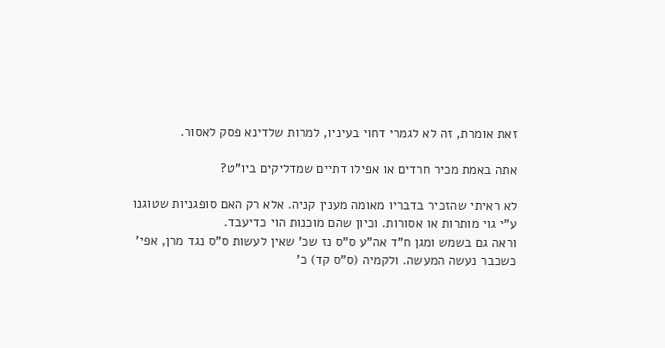זאת אומרת, זה לא לגמרי דחוי בעיניו, למרות שלדינא פסק לאסור.

אתה באמת מכיר חרדים או אפילו דתיים שמדליקים ביו"ט?

לא ראיתי שהזכיר בדבריו מאומה מענין קניה. אלא רק האם סופגניות שטוגנו ע"י גוי מותרות או אסורות. וכיון שהם מוכנות הוי כדיעבד.
וראה גם בשמש ומגן ח"ד אה"ע ס"ס נז שכ' שאין לעשות ס"ס נגד מרן, אפי' כשכבר נעשה המעשה. ולקמיה (ס"ס קד) כ'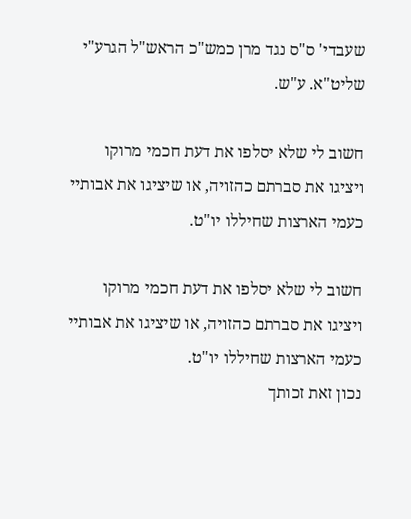שעבדי' ס"ס נגד מרן כמש"כ הראש"ל הגרע"י שליט"א. ע"ש.

חשוב לי שלא יסלפו את דעת חכמי מרוקו ויציגו את סברתם כהזויה, או שיציגו את אבותיי כעמי הארצות שחיללו יו"ט.

חשוב לי שלא יסלפו את דעת חכמי מרוקו ויציגו את סברתם כהזויה, או שיציגו את אבותיי כעמי הארצות שחיללו יו"ט.
נכון זאת זכותך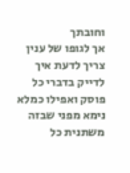וחובתך
אך לגופו של ענין צריך לדעת איך לדייק בדברי כל פוסק ואפילו כמלא נימא מפני שבזה משתנית כל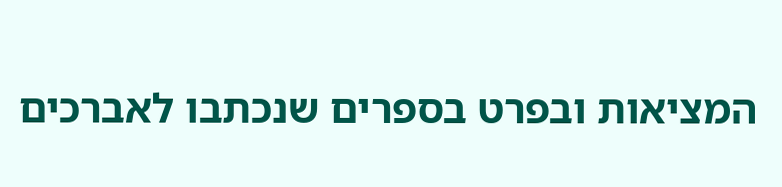המציאות ובפרט בספרים שנכתבו לאברכים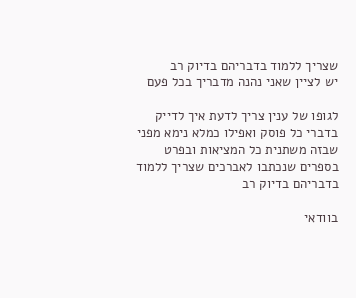שצריך ללמוד בדבריהם בדיוק רב
יש לציין שאני נהנה מדבריך בכל פעם

לגופו של ענין צריך לדעת איך לדייק בדברי כל פוסק ואפילו כמלא נימא מפני שבזה משתנית כל המציאות ובפרט בספרים שנכתבו לאברכים שצריך ללמוד בדבריהם בדיוק רב

בוודאי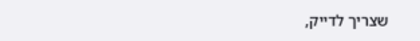שצריך לדייק,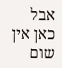אבל כאן אין שום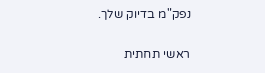נפק"מ בדיוק שלך.

ראשי תחתית